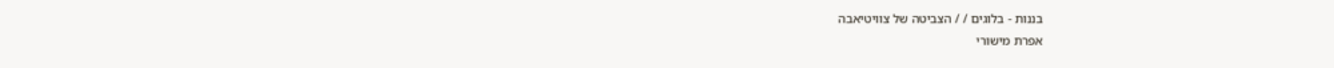בננות - בלוגים / / הצביטה של צוויטיאבה
אפרת מישורי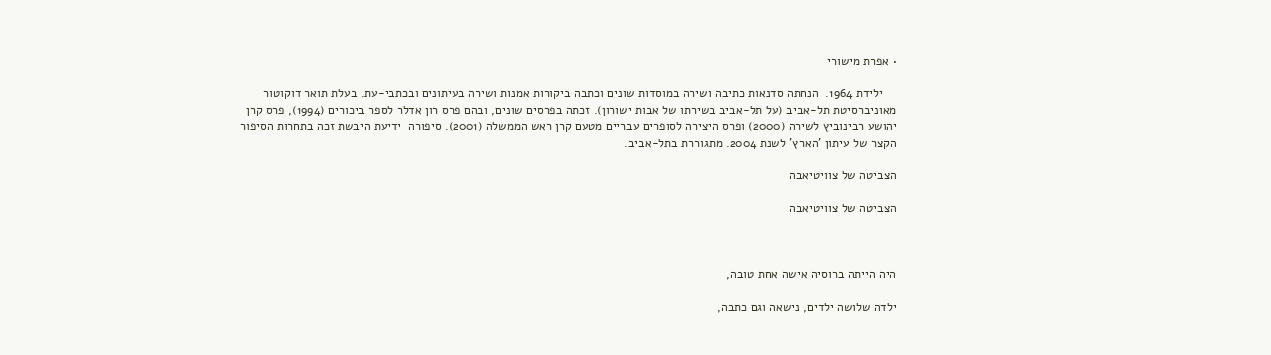• אפרת מישורי

    ילידת 1964.  הנחתה סדנאות כתיבה ושירה במוסדות שונים וכתבה ביקורות אמנות ושירה בעיתונים ובכתבי-עת. בעלת תואר דוקוטור מאוניברסיטת תל-אביב (על תל-אביב בשירתו של אבות ישורון). זכתה בפרסים שונים, ובהם פרס רון אדלר לספר ביכורים (1994), פרס קרן יהושע רבינוביץ לשירה (2000) ופרס היצירה לסופרים עבריים מטעם קרן ראש הממשלה (2001). סיפורה  ידיעת היבשת זכה בתחרות הסיפור הקצר של עיתון 'הארץ' לשנת 2004. מתגוררת בתל-אביב.

הצביטה של צוויטיאבה

הצביטה של צוויטיאבה



היה הייתה ברוסיה אישה אחת טובה,

ילדה שלושה ילדים, נישאה וגם כתבה,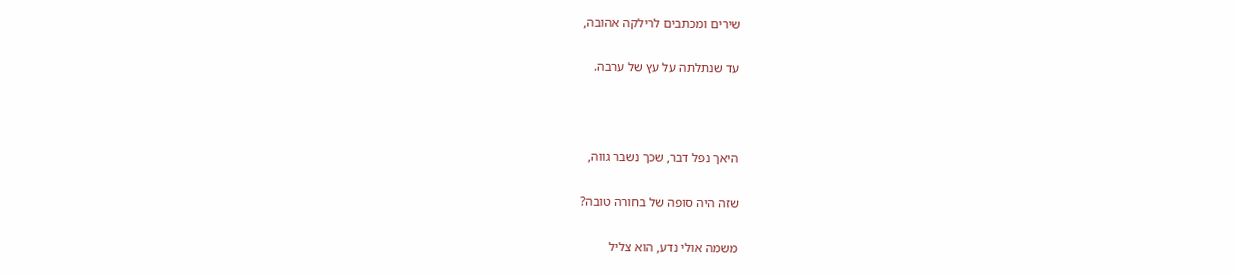שירים ומכתבים לרילקה אהובה,

עד שנתלתה על עץ של ערבה.



היאך נפל דבר, שכך נשבר גווה,

שזה היה סופה של בחורה טובה?

משמה אולי נדע, הוא צליל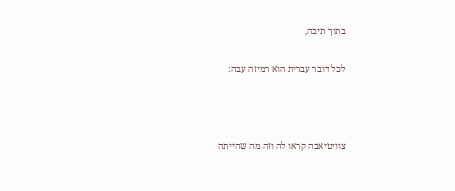בתוך תיבה,

לכל דובר עברית הוא רמיזה עבה:



צוויטיאבה קראו לה וזה מה שהייתה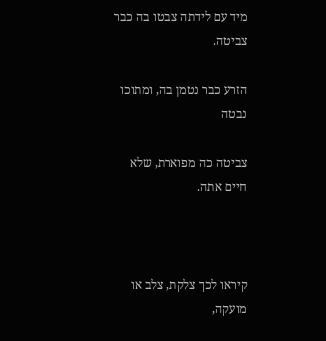מיד עם לידתה צבטו בה כבר צביטה.

הזרע כבר נטמן בה, ומתוכו נבטה

צביטה כה מפוארת, שלא חיים אתה.



קיראו לכך צלקת, צלב או מועקה,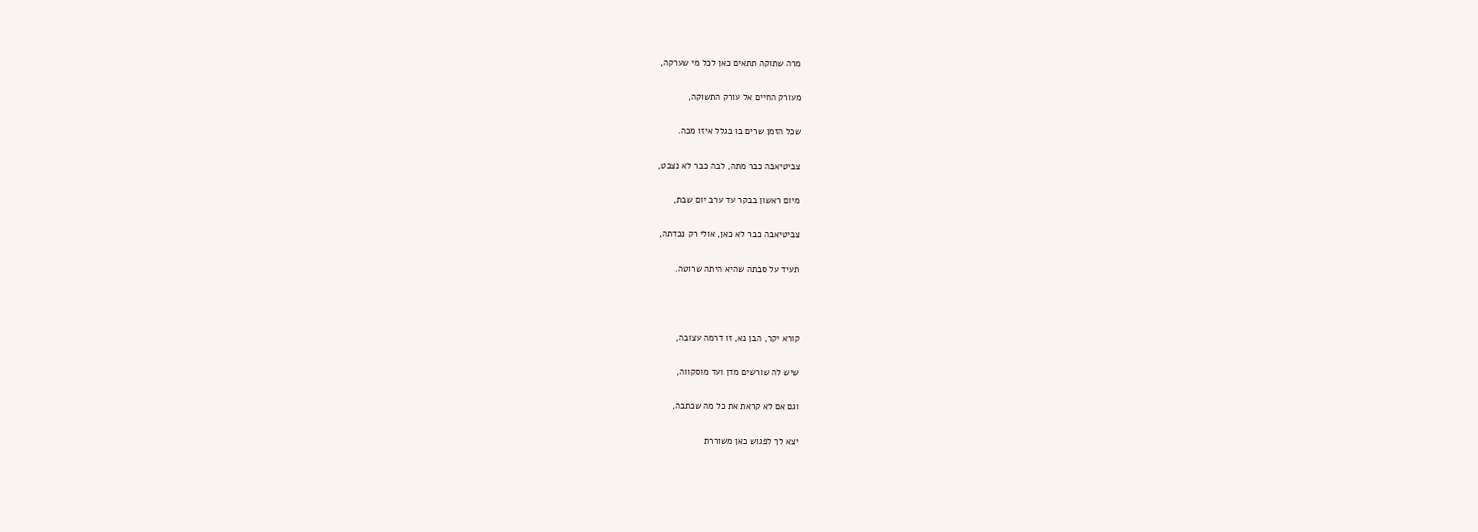מרה שתוקה תתאים כאן לכל מי שערקה,

מעורק החיים אל עורק התשוקה,

שכל הזמן שרים בו בגלל איזו מכה.

צביטיאבה כבר מתה, לבה כבר לא נצבט,

מיום ראשון בבקר עד ערב יום שבת,

צביטיאבה כבר לא כאן, אולי רק נכדתה,

תעיד על סבתה שהיא היתה שרוטה.



קורא יקר, הבן נא, זו דרמה עצובה,

שיש לה שורשים מדן ועד מוסקווה,

וגם אם לא קראת את כל מה שכתבה,

יצא לך לפגוש כאן משוררת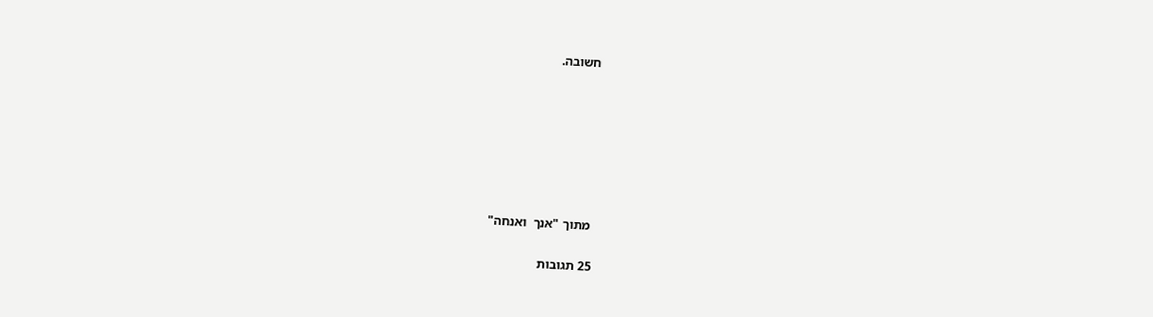חשובה.







 מתוך "אנך  ואנחה"

25 תגובות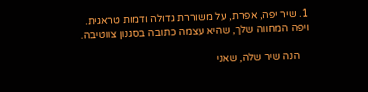1. שיר יפה, אפרת, על משוררת גדולה ודמות טראגית. ויפה המחווה שלך, שהיא עצמה כתובה בסגנון צווטיבה.

    הנה שיר שלה, שאני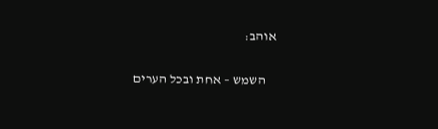אוהב:

    השמש – אחת ובכל הערים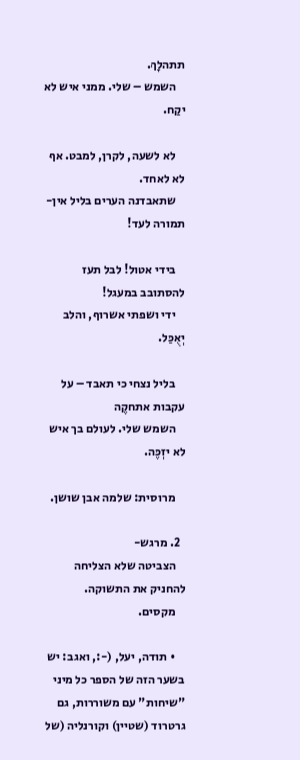תתהלָךְ.
    השמש – שלי. ממני איש לא יקַח.

    לא לשעה, לקרן, למבט. אף לא לאחד.
    שתאבדנה הערים בליל אין-תמורה לעד!

    בידי אטול! לבל תעז להסתובב במעגל!
    ידי ושפתי אשרוף, והלב יְאֻכַּל.

    בליל נצחי כי תאבד – על עקבות אתחקֶה
    השמש שלי. לעולם בך איש לא יזְכֶּה.

    מרוסית: שלמה אבן שושן.

  2. מרגש-
    הצביטה שלא הצליחה להחניק את התשוקה.
    מקסים.

    • תודה, יעל, (-:, ואגב: יש בשער הזה של הספר כל מיני "שיחות" עם משוררות, גם גרטרוד (שטיין) וקורנליה (של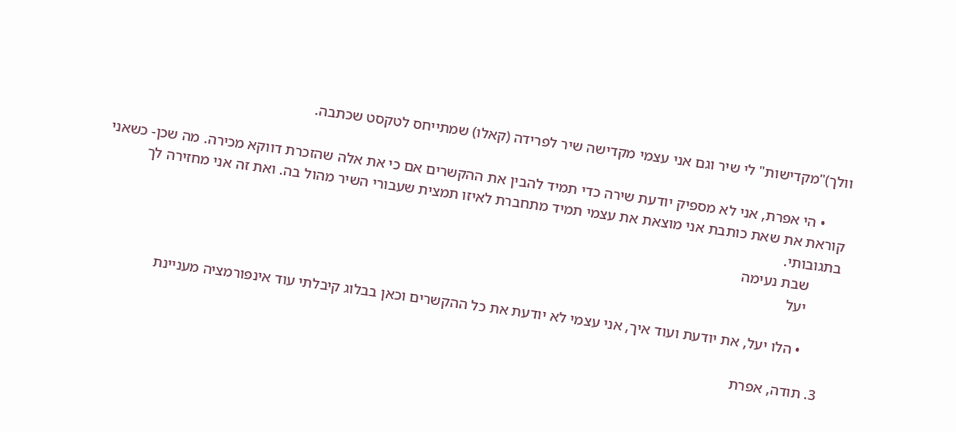וולך)"מקדישות" לי שיר וגם אני עצמי מקדישה שיר לפרידה (קאלו) שמתייחס לטקסט שכתבה.

      • הי אפרת, אני לא מספיק יודעת שירה כדי תמיד להבין את ההקשרים אם כי את אלה שהזכרת דווקא מכירה. מה שכן- כשאני קוראת את שאת כותבת אני מוצאת את עצמי תמיד מתחברת לאיזו תמצית שעבורי השיר מהול בה. ואת זה אני מחזירה לך בתגובותי.
        שבת נעימה
        יעל

        • הלו יעל, את יודעת ועוד איך, אני עצמי לא יודעת את כל ההקשרים וכאן בבלוג קיבלתי עוד אינפורמציה מעניינת

  3. תודה, אפרת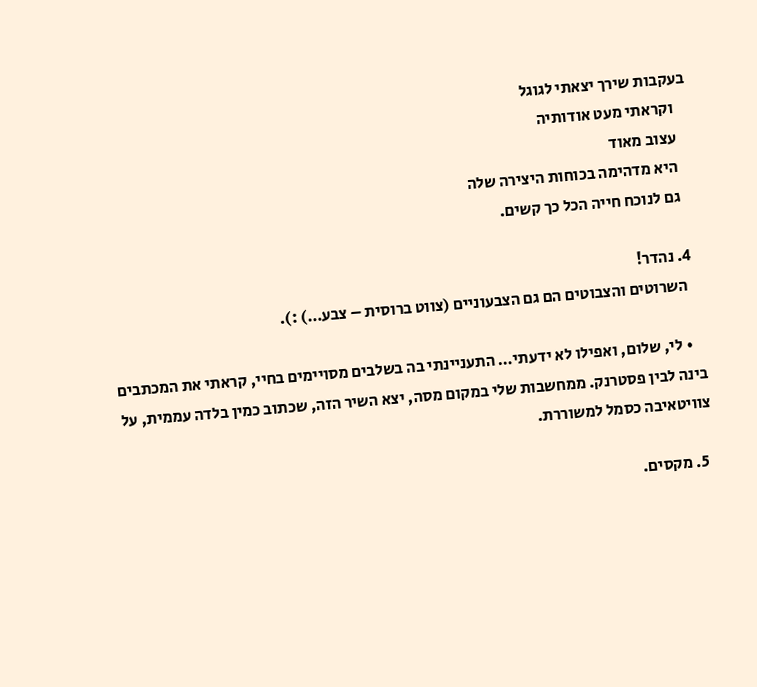בעקבות שירך יצאתי לגוגל
    וקראתי מעט אודותיה
    עצוב מאוד
    היא מדהימה בכוחות היצירה שלה
    גם לנוכח חייה הכל כך קשים.

  4. נהדר!
    השרוטים והצבוטים הם גם הצבעוניים (צווט ברוסית – צבע…) :).

    • לי, שלום, ואפילו לא ידעתי… התעניינתי בה בשלבים מסויימים בחיי, קראתי את המכתבים בינה לבין פסטרנק. ממחשבות שלי במקום מסה, יצא השיר הזה, שכתוב כמין בלדה עממית, על צוויטאיבה כסמל למשוררת.

  5. מקסים.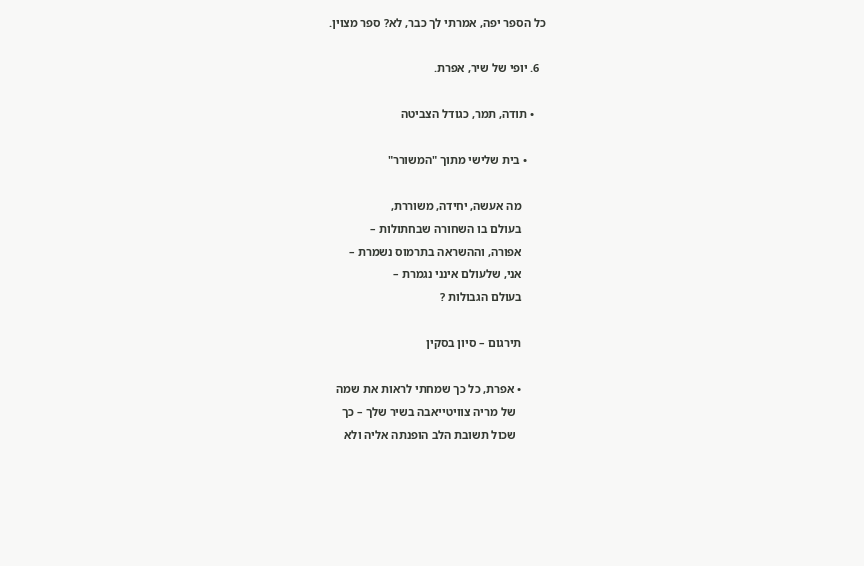כל הספר יפה, אמרתי לך כבר, לא? ספר מצוין.

  6. יופי של שיר, אפרת.

    • תודה, תמר, כגודל הצביטה

      • בית שלישי מתוך "המשורר"

        מה אעשה, יחידה, משוררת,
        בעולם בו השחורה שבחתולות –
        אפורה, וההשראה בתרמוס נשמרת –
        אני, שלעולם אינני נגמרת –
        בעולם הגבולות ?

        תירגום – סיון בסקין

        • אפרת, כל כך שמחתי לראות את שמה
          של מריה צוויטייאבה בשיר שלך – כך
          שכול תשובת הלב הופנתה אליה ולא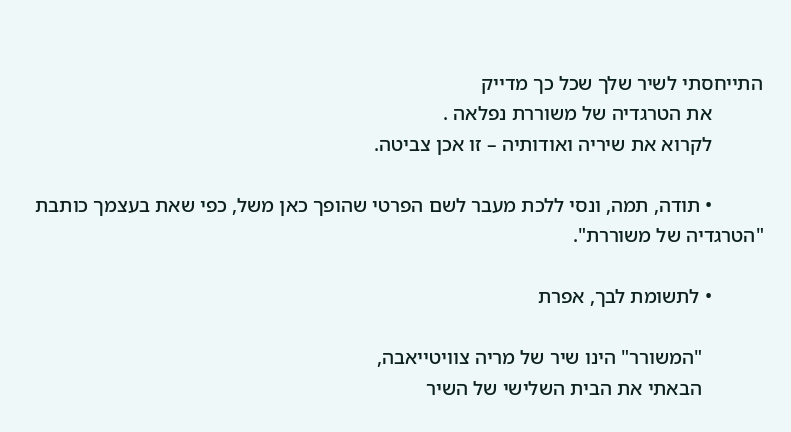התייחסתי לשיר שלך שכל כך מדייק
          את הטרגדיה של משוררת נפלאה .
          לקרוא את שיריה ואודותיה – זו אכן צביטה.

          • תודה, תמה, ונסי ללכת מעבר לשם הפרטי שהופך כאן משל, כפי שאת בעצמך כותבת "הטרגדיה של משוררת".

          • לתשומת לבך, אפרת

            "המשורר" הינו שיר של מריה צוויטייאבה,
            הבאתי את הבית השלישי של השיר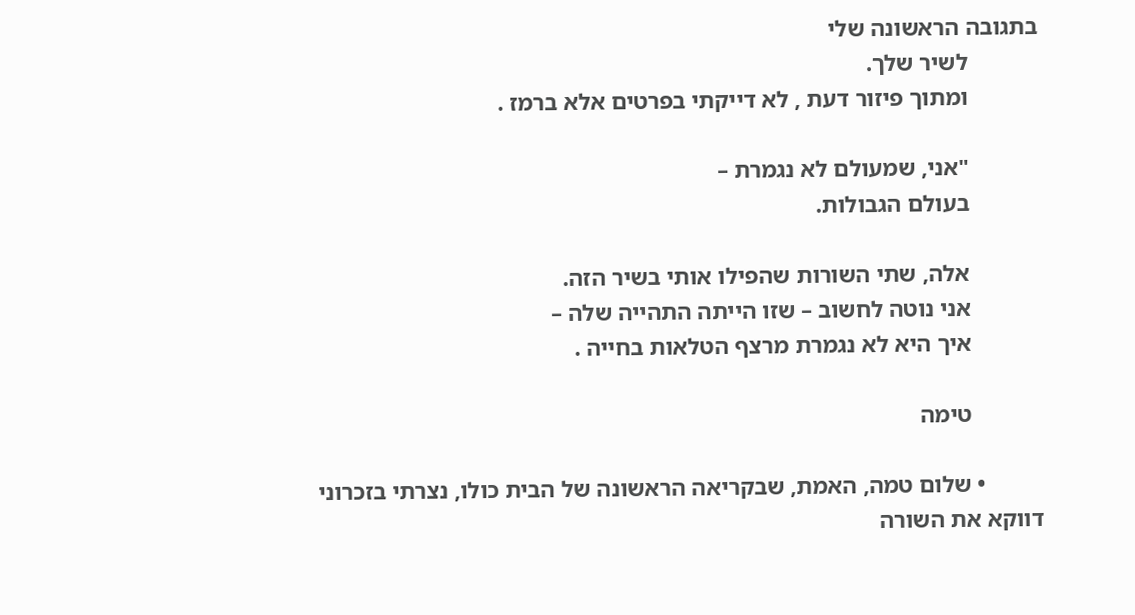בתגובה הראשונה שלי
            לשיר שלך.
            ומתוך פיזור דעת , לא דייקתי בפרטים אלא ברמז .

            "אני, שמעולם לא נגמרת –
            בעולם הגבולות.

            אלה, שתי השורות שהפילו אותי בשיר הזה.
            אני נוטה לחשוב – שזו הייתה התהייה שלה –
            איך היא לא נגמרת מרצף הטלאות בחייה .

            טימה

          • שלום טמה, האמת, שבקריאה הראשונה של הבית כולו, נצרתי בזכרוני דווקא את השורה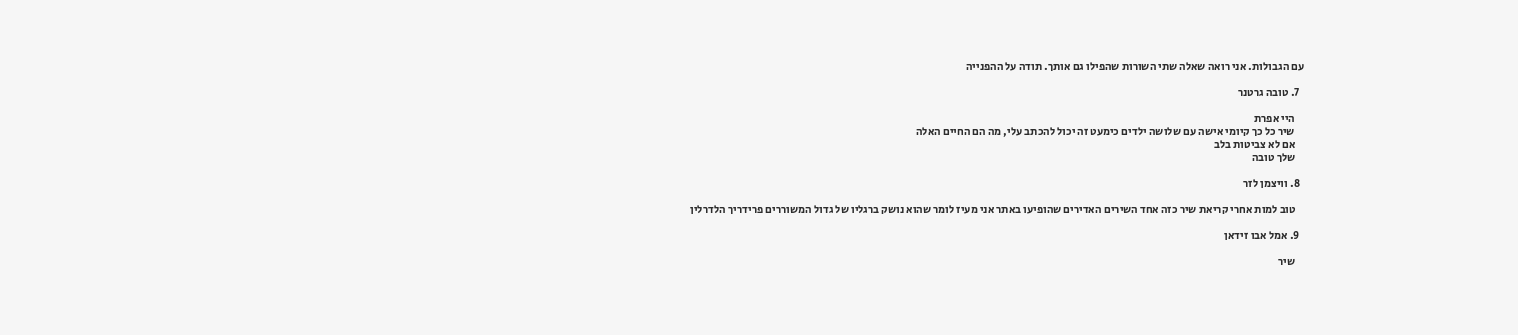עם הגבולות. אני רואה שאלה שתי השורות שהפילו גם אותך. תודה על ההפנייה

  7. טובה גרטנר

    היי אפרת
    שיר כל כך קיומי אישה עם שלושה ילדים כימעט זה יכול להכתב עלי, מה הם החיים האלה
    אם לא צביטות בלב
    שלך טובה

  8. וויצמן לזר

    טוב למות אחרי קריאת שיר כזה אחד השירים האדירים שהופיעו באתר אני מעיז לומר שהוא נושק ברגליו של גדול המשוררים פרידריך הלדרלין

  9. אמל אבו זידאן

    שיר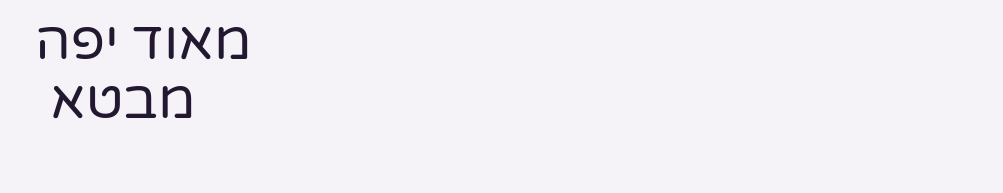מאוד יפה
    מבטא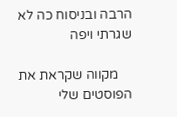הרבה ובניסוח כה לא שגרתי ויפה

    מקווה שקראת את הפוסטים שלי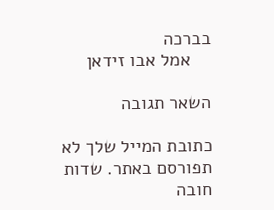בברכה
    אמל אבו זידאן

השאר תגובה

כתובת המייל שלך לא תפורסם באתר. שדות חובה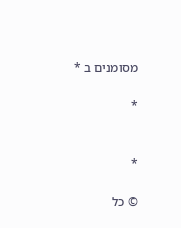מסומנים ב *

*


*

© כל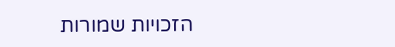הזכויות שמורות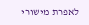לאפרת מישורי